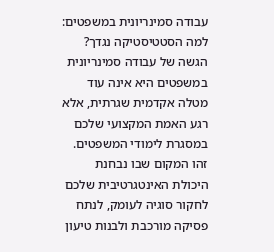עבודה סמינריונית במשפטים: למה הסטטיסטיקה נגדך?
הגשה של עבודה סמינריונית במשפטים היא אינה עוד מטלה אקדמית שגרתית, אלא רגע האמת המקצועי שלכם במסגרת לימודי המשפטים. זהו המקום שבו נבחנת היכולת האינטגרטיבית שלכם לחקור סוגיה לעומק, לנתח פסיקה מורכבת ולבנות טיעון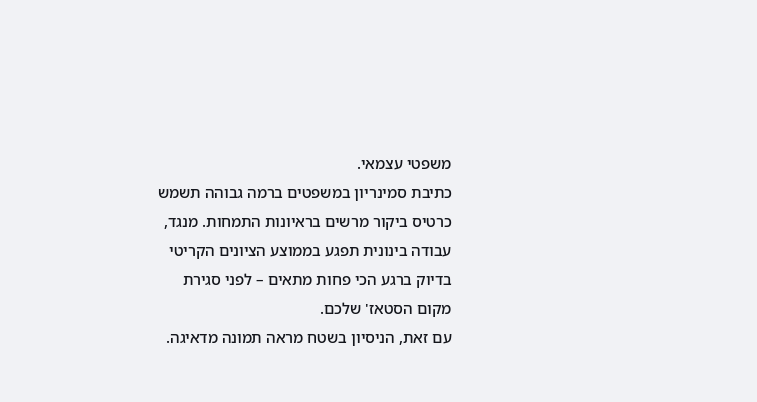משפטי עצמאי.
כתיבת סמינריון במשפטים ברמה גבוהה תשמש כרטיס ביקור מרשים בראיונות התמחות. מנגד, עבודה בינונית תפגע בממוצע הציונים הקריטי בדיוק ברגע הכי פחות מתאים – לפני סגירת מקום הסטאז' שלכם.
עם זאת, הניסיון בשטח מראה תמונה מדאיגה.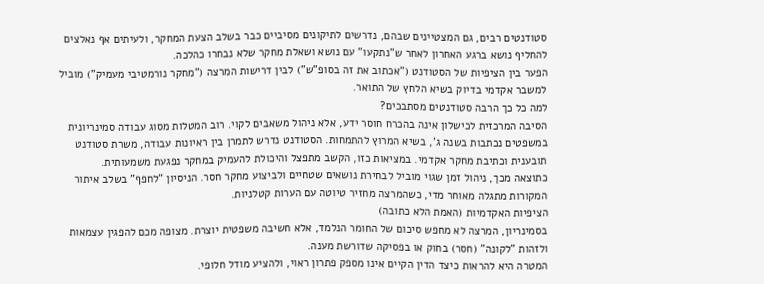סטודנטים רבים, גם המצטיינים שבהם, נדרשים לתיקונים מסיביים כבר בשלב הצעת המחקר, ולעיתים אף נאלצים להחליף נושא ברגע האחרון לאחר ש"נתקעו" עם נושא ושאלת מחקר שלא נבחרו כהלכה.
הפער בין הציפיות של הסטודנט ("אכתוב את זה בסופ"ש") לבין דרישות המרצה ("מחקר נורמטיבי מעמיק") מוביל למשבר אקדמי בדיוק בשיא הלחץ של התואר.
למה כל כך הרבה סטודנטים מסתבכים?
הסיבה המרכזית לכישלון אינה בהכרח חוסר ידע, אלא ניהול משאבים לקוי. רוב המטלות מסוג עבודה סמינריונית במשפטים נכתבות בשנה ג', בשיא המרוץ להתמחות. הסטודנט נדרש לתמרן בין ראיונות עבודה, משרת סטודנט תובענית וכתיבת מחקר אקדמי. במציאות כזו, הקשב מתפצל והיכולת להעמיק במחקר נפגעת משמעותית.
כתוצאה מכך, ניהול זמן שגוי מוביל לבחירת נושאים שטחיים ולביצוע מחקר חסר. הניסיון "לחפף" בשלב איתור המקורות מתגלה מאוחר מדי, כשהמרצה מחזיר טיוטה עם הערות קטלניות.
הציפיות האקדמיות (האמת הלא כתובה)
בסמינריון, המרצה לא מחפש סיכום של החומר הנלמד, אלא חשיבה משפטית יוצרת. מצופה מכם להפגין עצמאות ולזהות "לקונה" (חסר) בחוק או בפסיקה שדורשת מענה.
המטרה היא להראות כיצד הדין הקיים אינו מספק פתרון ראוי, ולהציע מודל חלופי.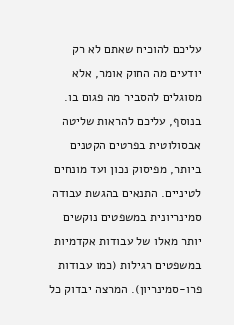עליכם להוכיח שאתם לא רק יודעים מה החוק אומר, אלא מסוגלים להסביר מה פגום בו.
בנוסף, עליכם להראות שליטה אבסולוטית בפרטים הקטנים ביותר, מפיסוק נכון ועד מונחים לטיניים. התנאים בהגשת עבודה סמינריונית במשפטים נוקשים יותר מאלו של עבודות אקדמיות במשפטים רגילות (כמו עבודות פרו-סמינריון). המרצה יבדוק כל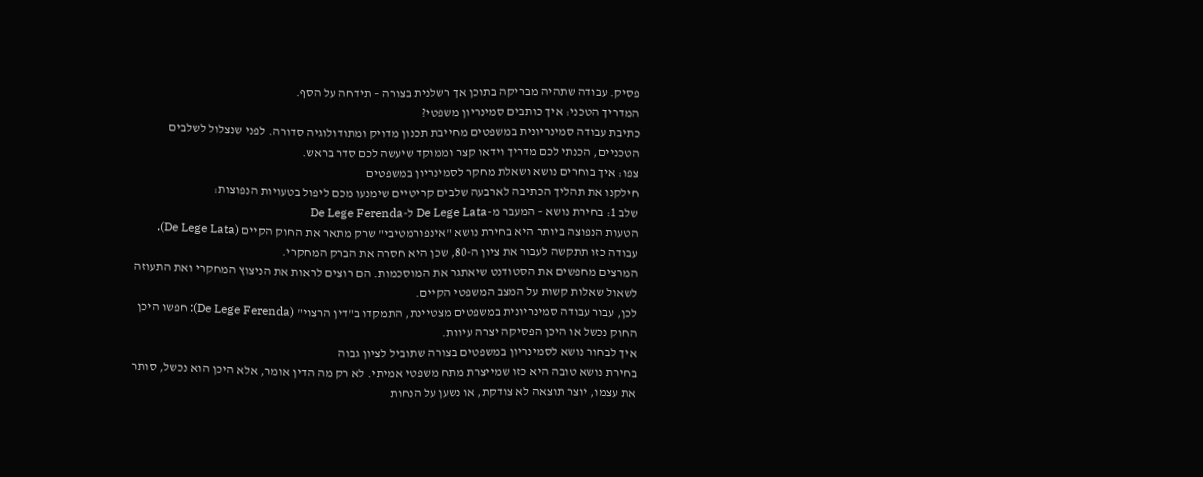פסיק. עבודה שתהיה מבריקה בתוכן אך רשלנית בצורה – תידחה על הסף.
המדריך הטכני: איך כותבים סמינריון משפטי?
כתיבת עבודה סמינריונית במשפטים מחייבת תכנון מדויק ומתודולוגיה סדורה. לפני שנצלול לשלבים הטכניים, הכנתי לכם מדריך וידאו קצר וממוקד שיעשה לכם סדר בראש.
צפו: איך בוחרים נושא ושאלת מחקר לסמינריון במשפטים
חילקנו את תהליך הכתיבה לארבעה שלבים קריטיים שימנעו מכם ליפול בטעויות הנפוצות:
שלב 1: בחירת נושא – המעבר מ-De Lege Lata ל-De Lege Ferenda
הטעות הנפוצה ביותר היא בחירת נושא "אינפורמטיבי" שרק מתאר את החוק הקיים (De Lege Lata). עבודה כזו תתקשה לעבור את ציון ה-80, שכן היא חסרה את הברק המחקרי.
המרצים מחפשים את הסטודנט שיאתגר את המוסכמות. הם רוצים לראות את הניצוץ המחקרי ואת התעוזה לשאול שאלות קשות על המצב המשפטי הקיים.
לכן, עבור עבודה סמינריונית במשפטים מצטיינת, התמקדו ב"דין הרצוי" (De Lege Ferenda): חפשו היכן החוק נכשל או היכן הפסיקה יצרה עיוות.
איך לבחור נושא לסמינריון במשפטים בצורה שתוביל לציון גבוה
בחירת נושא טובה היא כזו שמייצרת מתח משפטי אמיתי. לא רק מה הדין אומר, אלא היכן הוא נכשל, סותר את עצמו, יוצר תוצאה לא צודקת, או נשען על הנחות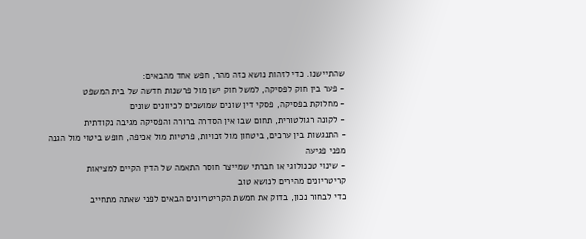שהתיישנו. כדי לזהות נושא כזה מהר, חפש אחד מהבאים:
- פער בין חוק לפסיקה, למשל חוק ישן מול פרשנות חדשה של בית המשפט
- מחלוקת בפסיקה, פסקי דין שונים שמושכים לכיוונים שונים
- לקונה רגולטורית, תחום שבו אין הסדרה ברורה והפסיקה מגיבה נקודתית
- התנגשות בין ערכים, ביטחון מול זכויות, פרטיות מול אכיפה, חופש ביטוי מול הגנה מפני פגיעה
- שינוי טכנולוגי או חברתי שמייצר חוסר התאמה של הדין הקיים למציאות
קריטריונים מהירים לנושא טוב
כדי לבחור נכון, בדוק את חמשת הקריטריונים הבאים לפני שאתה מתחייב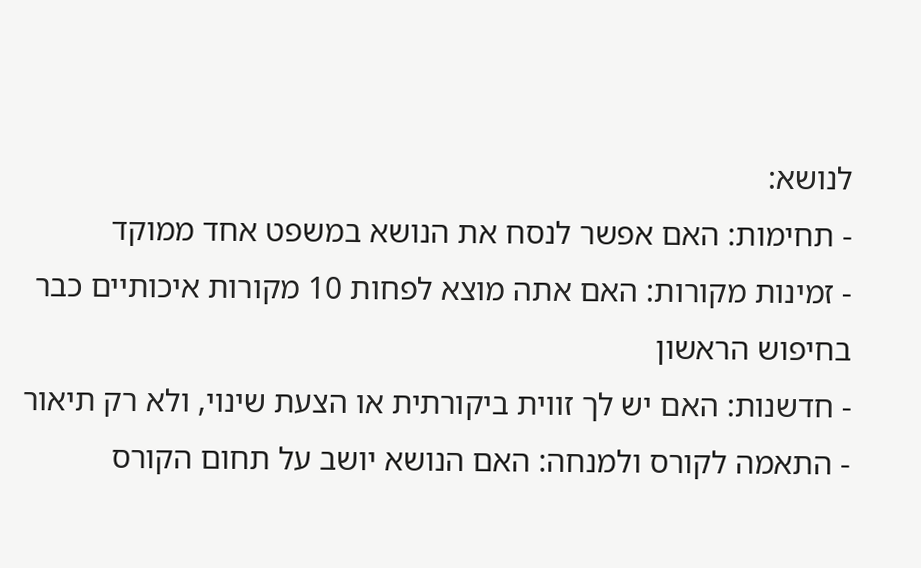לנושא:
- תחימות: האם אפשר לנסח את הנושא במשפט אחד ממוקד
- זמינות מקורות: האם אתה מוצא לפחות 10 מקורות איכותיים כבר בחיפוש הראשון
- חדשנות: האם יש לך זווית ביקורתית או הצעת שינוי, ולא רק תיאור
- התאמה לקורס ולמנחה: האם הנושא יושב על תחום הקורס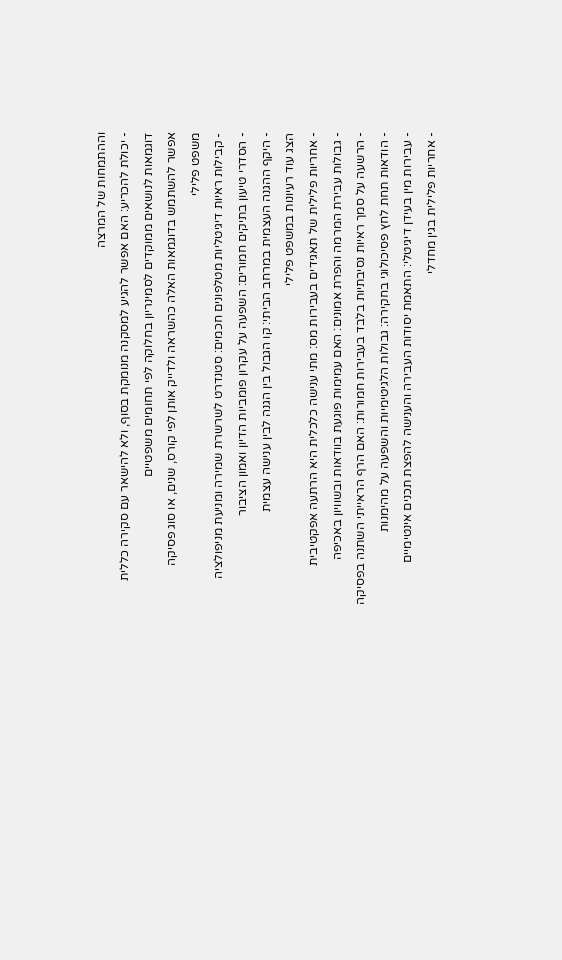וההתמחות של המרצה
- יכולת להכריע: האם אפשר להגיע למסקנה מנומקת בסוף, ולא להישאר עם סקירה כללית
דוגמאות לנושאים ממוקדים לסמינריון בחלוקה לפי תחומים משפטיים
אפשר להשתמש בדוגמאות האלה כהשראה ולדייק אותן לפי קורס, שנים, או סוג פסיקה
משפט פלילי
- קבילות ראיות דיגיטליות מטלפונים חכמים: סטנדרט לשרשרת שמירה ומניעת מניפולציה
- הסדרי טיעון בתיקים חמורים: השפעה על עקרון פומביות הדיון ואמון הציבור
- היקף ההגנה העצמית במרחב הביתי: קו הגבול בין הגנה לבין ענישה עצמית
הצג עוד רעיונות במשפט פלילי
- אחריות פלילית של תאגידים בעבירות מס: מתי ענישה כלכלית היא הרתעה אפקטיבית
- גבולות עבירת המרמה והפרת אמונים: האם עמימות פוגעת בוודאות ובשוויון באכיפה
- הרשעה על סמך ראיות נסיבתיות בלבד בעבירות חמורות: האם הרף הראייתי השתנה בפסיקה
- הודאות תחת לחץ פסיכולוגי בחקירה: גבולות הלגיטימיות והשפעה על מהימנות
- עבירות מין בעידן דיגיטלי: התאמת יסודות העבירה והענישה להפצת תכנים אינטימיים
- אחריות פלילית בגין מחדלי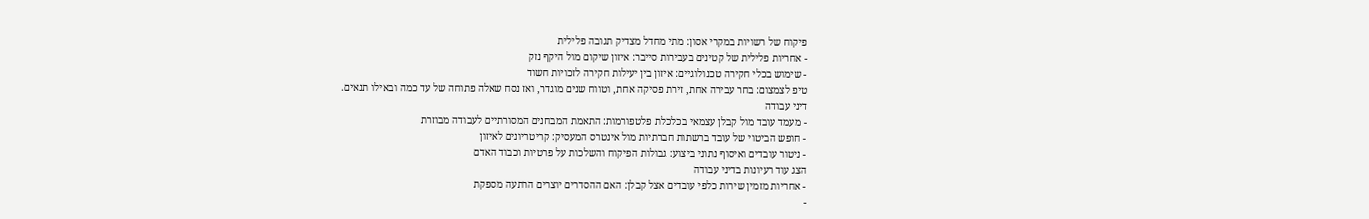פיקוח של רשויות במקרי אסון: מתי מחדל מצדיק תגובה פלילית
- אחריות פלילית של קטינים בעבירות סייבר: איזון שיקום מול היקף נזק
- שימוש בכלי חקירה טכנולוגיים: איזון בין יעילות חקירה לזכויות חשוד
טיפ לצמצום: בחר עבירה אחת, זירת פסיקה אחת, וטווח שנים מוגדר, ואז נסח שאלה פתוחה של עד כמה ובאילו תנאים.
דיני עבודה
- מעמד עובד מול קבלן עצמאי בכלכלת פלטפורמות: התאמת המבחנים המסורתיים לעבודה מבוזרת
- חופש הביטוי של עובד ברשתות חברתיות מול אינטרס המעסיק: קריטריונים לאיזון
- ניטור עובדים ואיסוף נתוני ביצוע: גבולות הפיקוח והשלכות על פרטיות וכבוד האדם
הצג עוד רעיונות בדיני עבודה
- אחריות מזמין שירות כלפי עובדים אצל קבלן: האם ההסדרים יוצרים הרתעה מספקת
-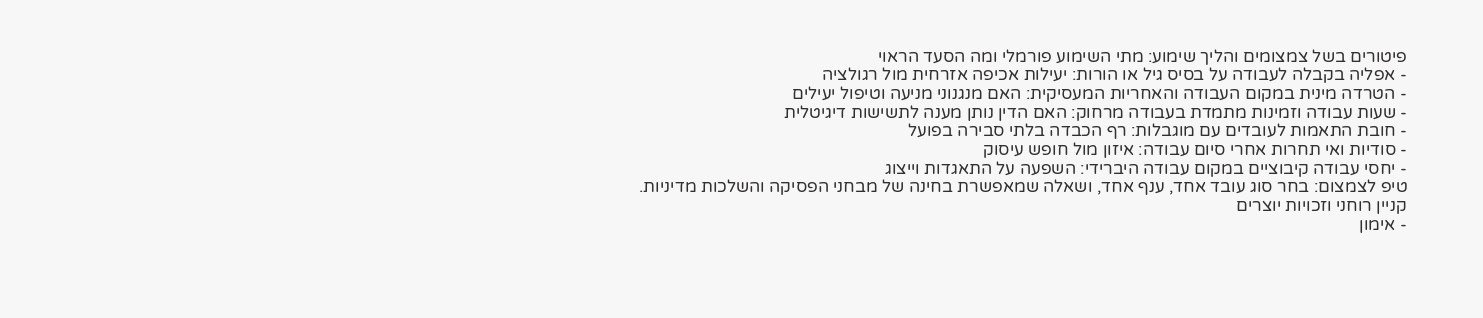פיטורים בשל צמצומים והליך שימוע: מתי השימוע פורמלי ומה הסעד הראוי
- אפליה בקבלה לעבודה על בסיס גיל או הורות: יעילות אכיפה אזרחית מול רגולציה
- הטרדה מינית במקום העבודה והאחריות המעסיקית: האם מנגנוני מניעה וטיפול יעילים
- שעות עבודה וזמינות מתמדת בעבודה מרחוק: האם הדין נותן מענה לתשישות דיגיטלית
- חובת התאמות לעובדים עם מוגבלות: רף הכבדה בלתי סבירה בפועל
- סודיות ואי תחרות אחרי סיום עבודה: איזון מול חופש עיסוק
- יחסי עבודה קיבוציים במקום עבודה היברידי: השפעה על התאגדות וייצוג
טיפ לצמצום: בחר סוג עובד אחד, ענף אחד, ושאלה שמאפשרת בחינה של מבחני הפסיקה והשלכות מדיניות.
קניין רוחני וזכויות יוצרים
- אימון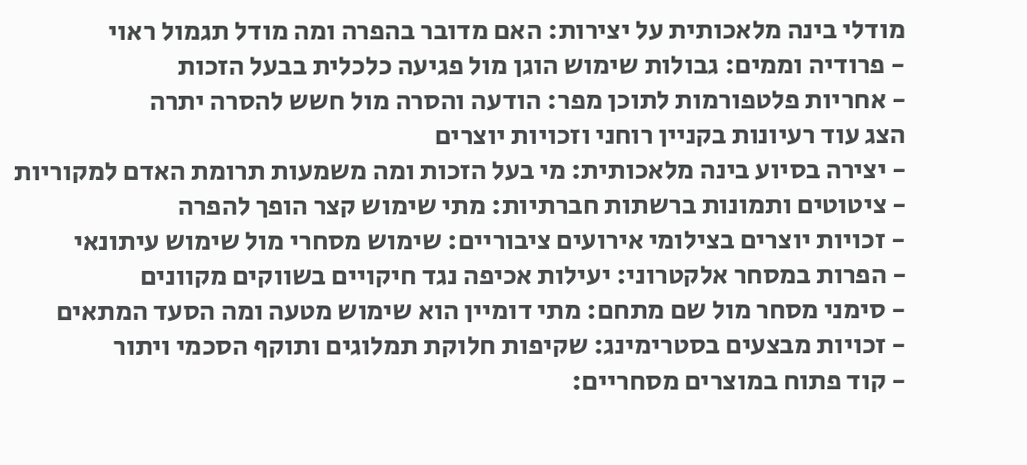מודלי בינה מלאכותית על יצירות: האם מדובר בהפרה ומה מודל תגמול ראוי
- פרודיה וממים: גבולות שימוש הוגן מול פגיעה כלכלית בבעל הזכות
- אחריות פלטפורמות לתוכן מפר: הודעה והסרה מול חשש להסרה יתרה
הצג עוד רעיונות בקניין רוחני וזכויות יוצרים
- יצירה בסיוע בינה מלאכותית: מי בעל הזכות ומה משמעות תרומת האדם למקוריות
- ציטוטים ותמונות ברשתות חברתיות: מתי שימוש קצר הופך להפרה
- זכויות יוצרים בצילומי אירועים ציבוריים: שימוש מסחרי מול שימוש עיתונאי
- הפרות במסחר אלקטרוני: יעילות אכיפה נגד חיקויים בשווקים מקוונים
- סימני מסחר מול שם מתחם: מתי דומיין הוא שימוש מטעה ומה הסעד המתאים
- זכויות מבצעים בסטרימינג: שקיפות חלוקת תמלוגים ותוקף הסכמי ויתור
- קוד פתוח במוצרים מסחריים: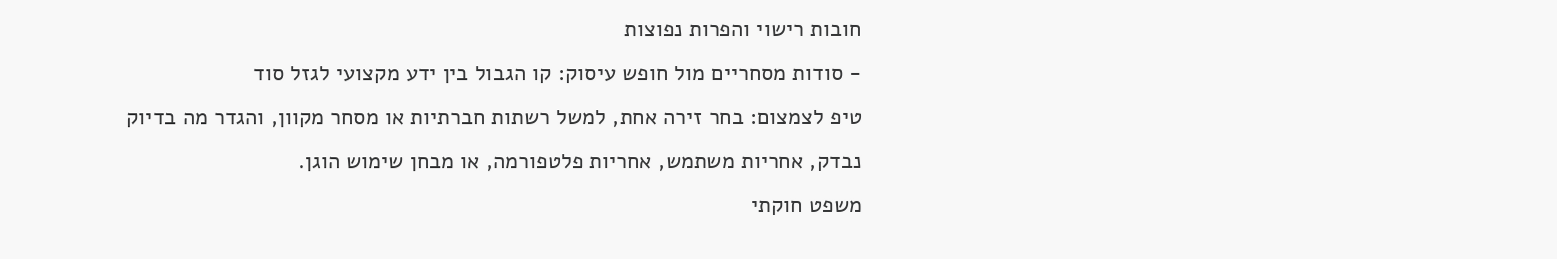חובות רישוי והפרות נפוצות
- סודות מסחריים מול חופש עיסוק: קו הגבול בין ידע מקצועי לגזל סוד
טיפ לצמצום: בחר זירה אחת, למשל רשתות חברתיות או מסחר מקוון, והגדר מה בדיוק נבדק, אחריות משתמש, אחריות פלטפורמה, או מבחן שימוש הוגן.
משפט חוקתי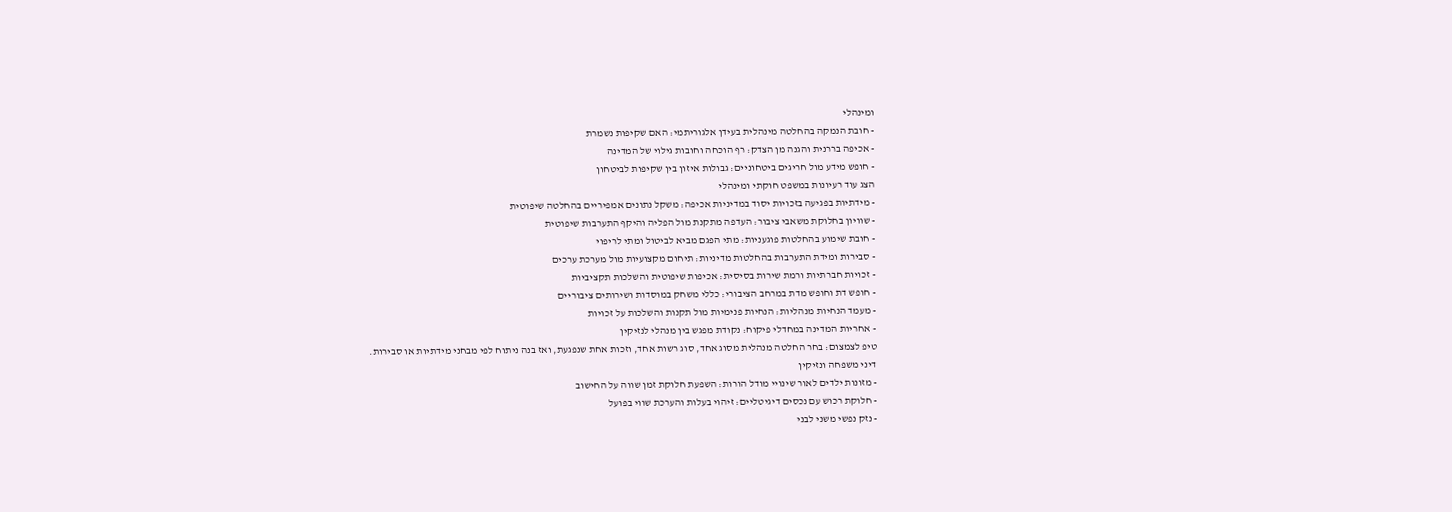ומינהלי
- חובת הנמקה בהחלטה מינהלית בעידן אלגוריתמי: האם שקיפות נשמרת
- אכיפה בררנית והגנה מן הצדק: רף הוכחה וחובות גילוי של המדינה
- חופש מידע מול חריגים ביטחוניים: גבולות איזון בין שקיפות לביטחון
הצג עוד רעיונות במשפט חוקתי ומינהלי
- מידתיות בפגיעה בזכויות יסוד במדיניות אכיפה: משקל נתונים אמפיריים בהחלטה שיפוטית
- שוויון בחלוקת משאבי ציבור: העדפה מתקנת מול הפליה והיקף התערבות שיפוטית
- חובת שימוע בהחלטות פוגעניות: מתי הפגם מביא לביטול ומתי לריפוי
- סבירות ומידת התערבות בהחלטות מדיניות: תיחום מקצועיות מול מערכת ערכים
- זכויות חברתיות ורמת שירות בסיסית: אכיפות שיפוטית והשלכות תקציביות
- חופש דת וחופש מדת במרחב הציבורי: כללי משחק במוסדות ושירותים ציבוריים
- מעמד הנחיות מנהליות: הנחיות פנימיות מול תקנות והשלכות על זכויות
- אחריות המדינה במחדלי פיקוח: נקודת מפגש בין מנהלי לנזיקין
טיפ לצמצום: בחר החלטה מנהלית מסוג אחד, סוג רשות אחד, וזכות אחת שנפגעת, ואז בנה ניתוח לפי מבחני מידתיות או סבירות.
דיני משפחה ונזיקין
- מזונות ילדים לאור שינויי מודל הורות: השפעת חלוקת זמן שווה על החישוב
- חלוקת רכוש עם נכסים דיגיטליים: זיהוי בעלות והערכת שווי בפועל
- נזק נפשי משני לבני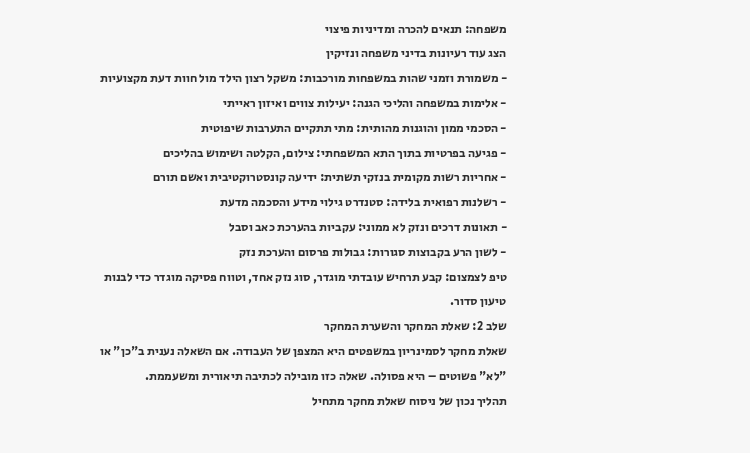משפחה: תנאים להכרה ומדיניות פיצוי
הצג עוד רעיונות בדיני משפחה ונזיקין
- משמורת וזמני שהות במשפחות מורכבות: משקל רצון הילד מול חוות דעת מקצועיות
- אלימות במשפחה והליכי הגנה: יעילות צווים ואיזון ראייתי
- הסכמי ממון והוגנות מהותית: מתי תתקיים התערבות שיפוטית
- פגיעה בפרטיות בתוך התא המשפחתי: צילום, הקלטה ושימוש בהליכים
- אחריות רשות מקומית בנזקי תשתית: ידיעה קונסטרוקטיבית ואשם תורם
- רשלנות רפואית בלידה: סטנדרט גילוי מידע והסכמה מדעת
- תאונות דרכים ונזק לא ממוני: עקביות בהערכת כאב וסבל
- לשון הרע בקבוצות סגורות: גבולות פרסום והערכת נזק
טיפ לצמצום: קבע תרחיש עובדתי מוגדר, סוג נזק אחד, וטווח פסיקה מוגדר כדי לבנות טיעון סדור.
שלב 2: שאלת המחקר והשערת המחקר
שאלת מחקר לסמינריון במשפטים היא המצפן של העבודה. אם השאלה נענית ב"כן" או "לא" פשוטים – היא פסולה. שאלה כזו מובילה לכתיבה תיאורית ומשעממת.
תהליך נכון של ניסוח שאלת מחקר מתחיל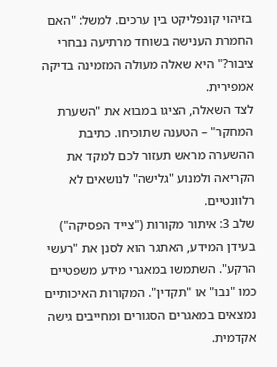בזיהוי קונפליקט בין ערכים. למשל: "האם החמרת הענישה בשוחד מרתיעה נבחרי ציבור?" היא שאלה מעולה המזמינה בדיקה אמפירית.
לצד השאלה, הציגו במבוא את "השערת המחקר" – הטענה שתוכיחו. כתיבת ההשערה מראש תעזור לכם למקד את הקריאה ולמנוע "גלישה" לנושאים לא רלוונטיים.
שלב 3: איתור מקורות ("צייד הפסיקה")
בעידן המידע, האתגר הוא לסנן את "רעשי הרקע". השתמשו במאגרי מידע משפטיים כמו "נבו" או "תקדין". המקורות האיכותיים נמצאים במאגרים הסגורים ומחייבים גישה אקדמית.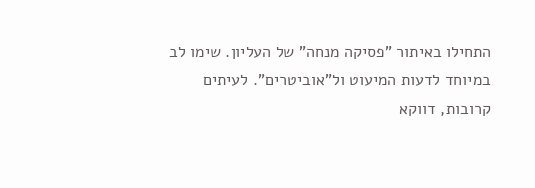התחילו באיתור "פסיקה מנחה" של העליון. שימו לב במיוחד לדעות המיעוט ול"אוביטרים". לעיתים קרובות, דווקא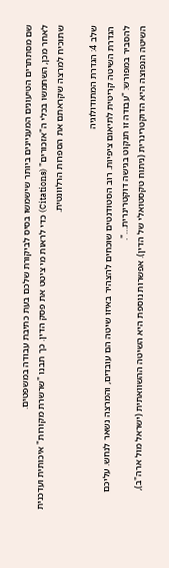שם מסתתרים הטיעונים המעניינים ביותר שישמשו בסיס לביקורת שלכם בעת כתיבת עבודה במשפטים.
לאחר מכן, השתמשו בכלי ה"אזכורים" (Citations) כדי לראות מי ציטט את פסק הדין. כך תבנו "שרשרת מקורות" איכותית ועדכנית שתוכיח למרצה שקראתם את הספרות הרלוונטית.

שלב 4: הגדרת המתודולוגיה
הגדרת השיטה קריטית לתיאום ציפיות. רוב הסטודנטים שוכחים להצהיר באיזו שיטה הם עובדים, והמרצה נשאר לנחש. עליכם להסביר במפורש: "עבודה זו תנקוט בגישה דוקטרינרית…".
השיטה הנפוצה היא הדוקטרינרית (ניתוח טקסטואלי של הדין). אפשרות נוספת היא השיטה ההשוואתית (ישראל מול ארה"ב),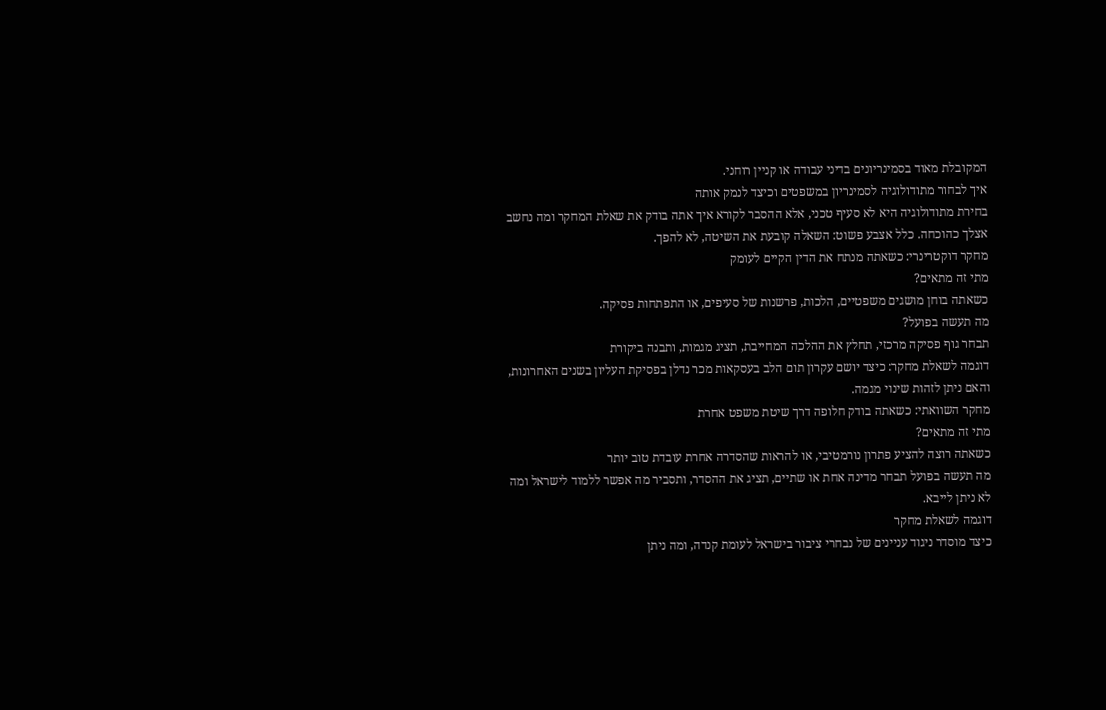המקובלת מאוד בסמינריונים בדיני עבודה או קניין רוחני.
איך לבחור מתודולוגיה לסמינריון במשפטים וכיצד לנמק אותה
בחירת מתודולוגיה היא לא סעיף טכני, אלא ההסבר לקורא איך אתה בודק את שאלת המחקר ומה נחשב אצלך כהוכחה. כלל אצבע פשוט: השאלה קובעת את השיטה, לא להפך.
מחקר דוקטרינרי: כשאתה מנתח את הדין הקיים לעומק
מתי זה מתאים?
כשאתה בוחן מושגים משפטיים, הלכות, פרשנות של סעיפים, או התפתחות פסיקה.
מה תעשה בפועל?
תבחר גוף פסיקה מרכזי, תחלץ את ההלכה המחייבת, תציג מגמות, ותבנה ביקורת
דוגמה לשאלת מחקר: כיצד יושם עקרון תום הלב בעסקאות מכר נדלן בפסיקת העליון בשנים האחרונות, והאם ניתן לזהות שינוי מגמה.
מחקר השוואתי: כשאתה בודק חלופה דרך שיטת משפט אחרת
מתי זה מתאים?
כשאתה רוצה להציע פתרון נורמטיבי, או להראות שהסדרה אחרת עובדת טוב יותר
מה תעשה בפועל תבחר מדינה אחת או שתיים, תציג את ההסדר, ותסביר מה אפשר ללמוד לישראל ומה לא ניתן לייבא.
דוגמה לשאלת מחקר
כיצד מוסדר ניגוד עניינים של נבחרי ציבור בישראל לעומת קנדה, ומה ניתן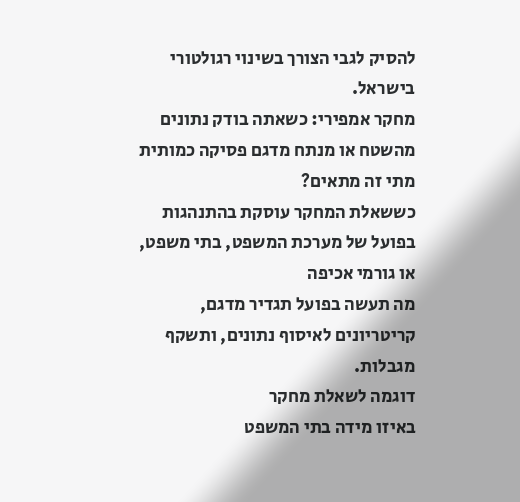להסיק לגבי הצורך בשינוי רגולטורי בישראל.
מחקר אמפירי: כשאתה בודק נתונים מהשטח או מנתח מדגם פסיקה כמותית
מתי זה מתאים?
כששאלת המחקר עוסקת בהתנהגות בפועל של מערכת המשפט, בתי משפט, או גורמי אכיפה
מה תעשה בפועל תגדיר מדגם, קריטריונים לאיסוף נתונים, ותשקף מגבלות.
דוגמה לשאלת מחקר
באיזו מידה בתי המשפט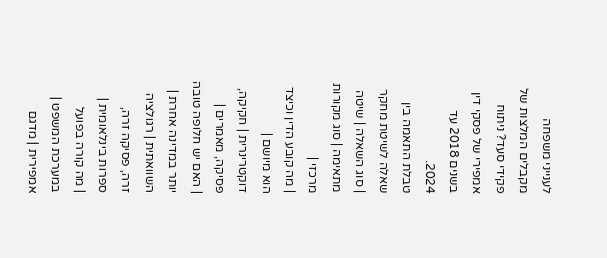לענייני משפחה מקבלים המלצות של פקידי סעד? ניתוח אמפירי של פסקי דין בשנים 2018 עד 2024.
טבלת התאמה בין שאלה לשיטת מחקר
| סוג השאלה | שיטה מתאימה | סוג מקורות מרכזי |
| מה קובע הדין וכיצד הוא מיושם | דוקטרינרית | חקיקה, פסיקה, מאמרים |
| האם יש חלופה טובה יותר במדינה אחרת | השוואתית | רגולציה זרה, פסיקה זרה, ספרות בינלאומית |
| מה קורה בפועל במערכת המשפט | אמפירית | מדגם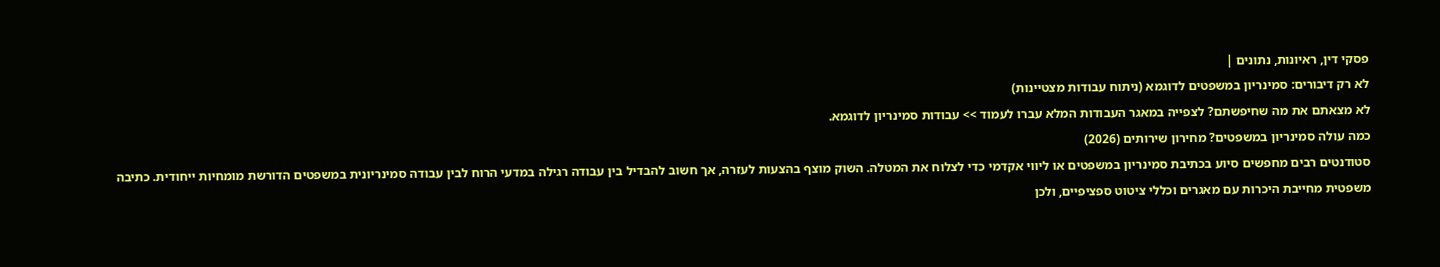פסקי דין, ראיונות, נתונים |
לא רק דיבורים: סמינריון במשפטים לדוגמא (ניתוח עבודות מצטיינות)
לא מצאתם את מה שחיפשתם? לצפייה במאגר העבודות המלא עברו לעמוד >> עבודות סמינריון לדוגמא.
כמה עולה סמינריון במשפטים? מחירון שירותים (2026)
סטודנטים רבים מחפשים סיוע בכתיבת סמינריון במשפטים או ליווי אקדמי כדי לצלוח את המטלה. השוק מוצף בהצעות לעזרה, אך חשוב להבדיל בין עבודה רגילה במדעי הרוח לבין עבודה סמינריונית במשפטים הדורשת מומחיות ייחודית. כתיבה משפטית מחייבת היכרות עם מאגרים וכללי ציטוט ספציפיים, ולכן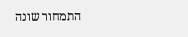התמחור שונה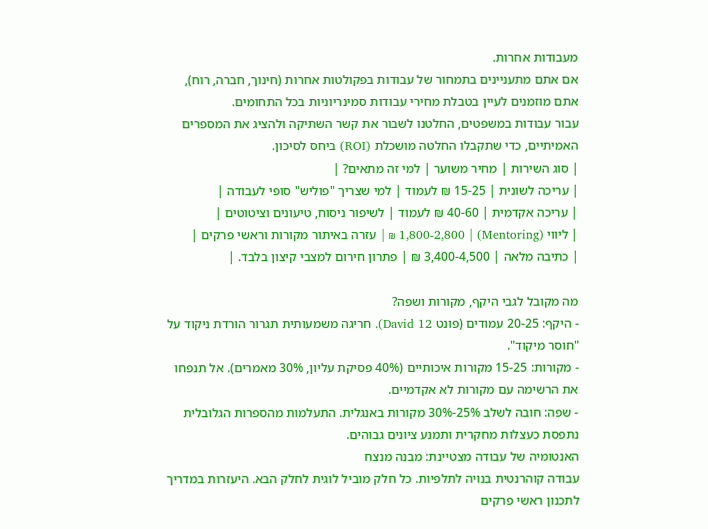מעבודות אחרות.
אם אתם מתעניינים בתמחור של עבודות בפקולטות אחרות (חינוך, חברה, רוח), אתם מוזמנים לעיין בטבלת מחירי עבודות סמינריוניות בכל התחומים.
עבור עבודות במשפטים, החלטנו לשבור את קשר השתיקה ולהציג את המספרים האמיתיים, כדי שתקבלו החלטה מושכלת (ROI) ביחס לסיכון.
| סוג השירות | מחיר משוער | למי זה מתאים? |
| עריכה לשונית | 15-25 ₪ לעמוד | למי שצריך "פוליש" סופי לעבודה |
| עריכה אקדמית | 40-60 ₪ לעמוד | לשיפור ניסוח, טיעונים וציטוטים |
| ליווי (Mentoring) | 1,800-2,800 ₪ | עזרה באיתור מקורות וראשי פרקים |
| כתיבה מלאה | 3,400-4,500 ₪ | פתרון חירום למצבי קיצון בלבד. |

מה מקובל לגבי היקף, מקורות ושפה?
- היקף: 20-25 עמודים (פונט David 12). חריגה משמעותית תגרור הורדת ניקוד על "חוסר מיקוד".
- מקורות: 15-25 מקורות איכותיים (40% פסיקת עליון, 30% מאמרים). אל תנפחו את הרשימה עם מקורות לא אקדמיים.
- שפה: חובה לשלב 25%-30% מקורות באנגלית. התעלמות מהספרות הגלובלית נתפסת כעצלות מחקרית ותמנע ציונים גבוהים.
האנטומיה של עבודה מצטיינת: מבנה מנצח
עבודה קוהרנטית בנויה לתלפיות. כל חלק מוביל לוגית לחלק הבא. היעזרות במדריך לתכנון ראשי פרקים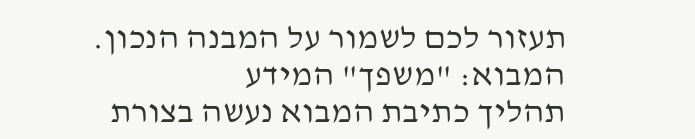תעזור לכם לשמור על המבנה הנכון.
המבוא: "משפך" המידע
תהליך כתיבת המבוא נעשה בצורת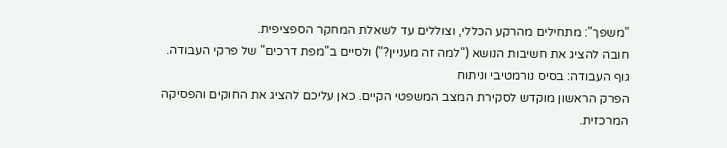"משפך": מתחילים מהרקע הכללי, וצוללים עד לשאלת המחקר הספציפית.
חובה להציג את חשיבות הנושא ("למה זה מעניין?") ולסיים ב"מפת דרכים" של פרקי העבודה.
גוף העבודה: בסיס נורמטיבי וניתוח
הפרק הראשון מוקדש לסקירת המצב המשפטי הקיים. כאן עליכם להציג את החוקים והפסיקה המרכזית.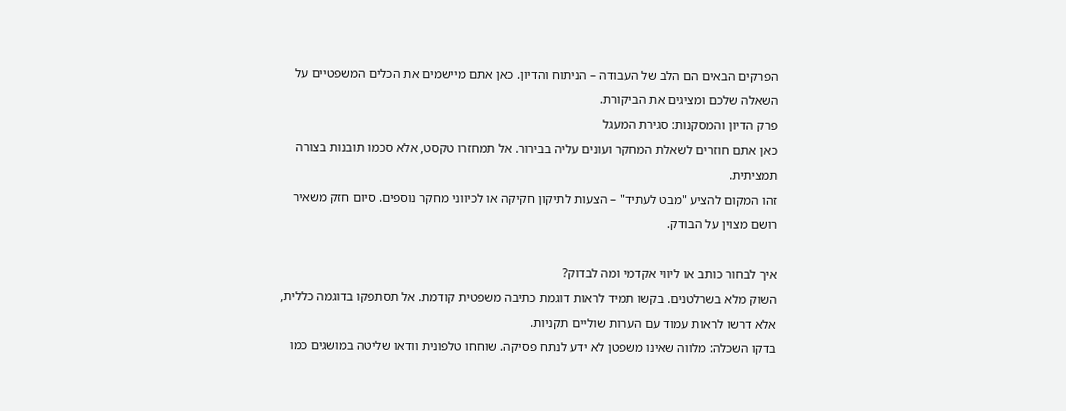הפרקים הבאים הם הלב של העבודה – הניתוח והדיון. כאן אתם מיישמים את הכלים המשפטיים על השאלה שלכם ומציגים את הביקורת.
פרק הדיון והמסקנות: סגירת המעגל
כאן אתם חוזרים לשאלת המחקר ועונים עליה בבירור. אל תמחזרו טקסט, אלא סכמו תובנות בצורה תמציתית.
זהו המקום להציע "מבט לעתיד" – הצעות לתיקון חקיקה או לכיווני מחקר נוספים. סיום חזק משאיר רושם מצוין על הבודק.

איך לבחור כותב או ליווי אקדמי ומה לבדוק?
השוק מלא בשרלטנים. בקשו תמיד לראות דוגמת כתיבה משפטית קודמת. אל תסתפקו בדוגמה כללית, אלא דרשו לראות עמוד עם הערות שוליים תקניות.
בדקו השכלה: מלווה שאינו משפטן לא ידע לנתח פסיקה. שוחחו טלפונית וודאו שליטה במושגים כמו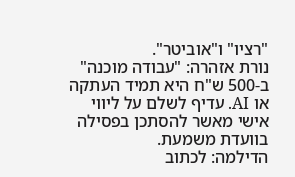"רציו" ו"אוביטר".
נורת אזהרה: "עבודה מוכנה" ב-500 ש"ח היא תמיד העתקה או AI. עדיף לשלם על ליווי אישי מאשר להסתכן בפסילה בוועדת משמעת.
הדילמה: לכתוב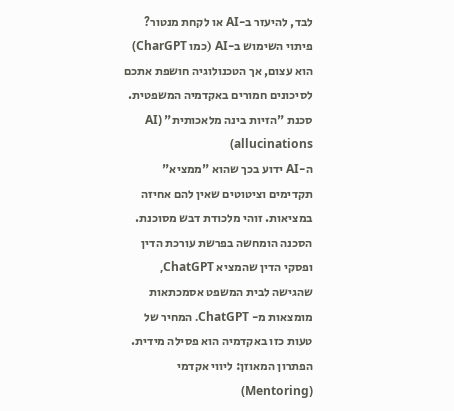לבד, להיעזר ב-AI או לקחת מנטור?
פיתוי השימוש ב-AI (כמו CharGPT) הוא עצום, אך הטכנולוגיה חושפת אתכם לסיכונים חמורים באקדמיה המשפטית.
סכנת "הזיות בינה מלאכותית" (AI allucinations)
ה-AI ידוע בכך שהוא "ממציא" תקדימים וציטוטים שאין להם אחיזה במציאות. זוהי מלכודת דבש מסוכנת.
הסכנה הומחשה בפרשת עורכת הדין ופסקי הדין שהמציא ChatGPT, שהגישה לבית המשפט אסמכתאות מומצאות מ- ChatGPT. המחיר של טעות כזו באקדמיה הוא פסילה מידית.
הפתרון המאוזן: ליווי אקדמי (Mentoring)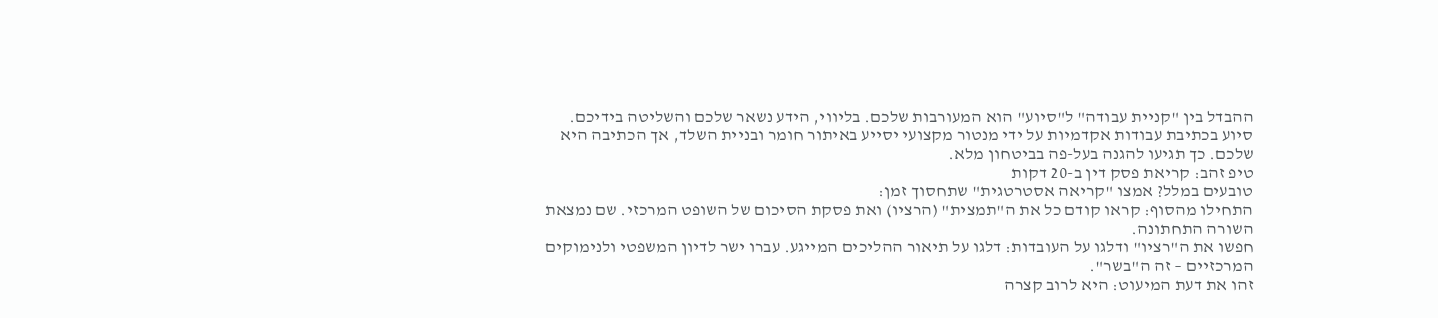ההבדל בין "קניית עבודה" ל"סיוע" הוא המעורבות שלכם. בליווי, הידע נשאר שלכם והשליטה בידיכם.
סיוע בכתיבת עבודות אקדמיות על ידי מנטור מקצועי יסייע באיתור חומר ובניית השלד, אך הכתיבה היא שלכם. כך תגיעו להגנה בעל-פה בביטחון מלא.
טיפ זהב: קריאת פסק דין ב-20 דקות
טובעים במלל? אמצו "קריאה אסטרטגית" שתחסוך זמן:
התחילו מהסוף: קראו קודם כל את ה"תמצית" (הרציו) ואת פסקת הסיכום של השופט המרכזי. שם נמצאת השורה התחתונה.
חפשו את ה"רציו" ודלגו על העובדות: דלגו על תיאור ההליכים המייגע. עברו ישר לדיון המשפטי ולנימוקים המרכזיים – זה ה"בשר".
זהו את דעת המיעוט: היא לרוב קצרה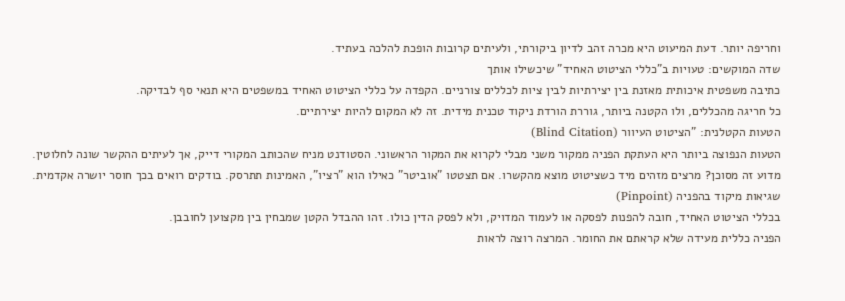וחריפה יותר. דעת המיעוט היא מכרה זהב לדיון ביקורתי, ולעיתים קרובות הופכת להלכה בעתיד.
שדה המוקשים: טעויות ב"כללי הציטוט האחיד" שיכשילו אותך
כתיבה משפטית איכותית מאזנת בין יצירתיות לבין ציות לכללים צורניים. הקפדה על כללי הציטוט האחיד במשפטים היא תנאי סף לבדיקה.
כל חריגה מהכללים, ולו הקטנה ביותר, גוררת הורדת ניקוד טכנית מידית. זה לא המקום להיות יצירתיים.
הטעות הקטלנית: "הציטוט העיוור (Blind Citation)
הטעות הנפוצה ביותר היא העתקת הפניה ממקור משני מבלי לקרוא את המקור הראשוני. הסטודנט מניח שהכותב המקורי דייק, אך לעיתים ההקשר שונה לחלוטין.
מדוע זה מסוכן? מרצים מזהים מיד כשציטוט מוצא מהקשרו. אם תצטטו "אוביטר" כאילו הוא "רציו", האמינות תתרסק. בודקים רואים בכך חוסר יושרה אקדמית.
שגיאות מיקוד בהפניה (Pinpoint)
בכללי הציטוט האחיד, חובה להפנות לפסקה או לעמוד המדויק, ולא לפסק הדין כולו. זהו ההבדל הקטן שמבחין בין מקצוען לחובבן.
הפניה כללית מעידה שלא קראתם את החומר. המרצה רוצה לראות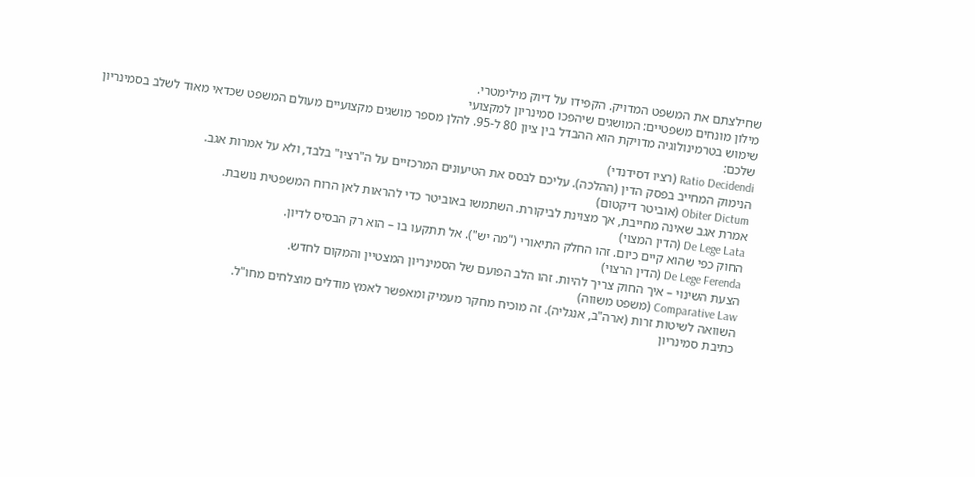שחילצתם את המשפט המדויק. הקפידו על דיוק מילימטרי.
מילון מונחים משפטיים: המושגים שיהפכו סמינריון למקצועי
שימוש בטרמינולוגיה מדויקת הוא ההבדל בין ציון 80 ל-95. להלן מספר מושגים מקצועיים מעולם המשפט שכדאי מאוד לשלב בסמינריון שלכם:
Ratio Decidendi (רציו דסידנדי)
הנימוק המחייב בפסק הדין (ההלכה). עליכם לבסס את הטיעונים המרכזיים על ה"רציו" בלבד, ולא על אמרות אגב.
Obiter Dictum (אוביטר דיקטום)
אמרת אגב שאינה מחייבת, אך מצוינת לביקורת. השתמשו באוביטר כדי להראות לאן הרוח המשפטית נושבת.
De Lege Lata (הדין המצוי)
החוק כפי שהוא קיים כיום. זהו החלק התיאורי ("מה יש"). אל תתקעו בו – הוא רק הבסיס לדיון.
De Lege Ferenda (הדין הרצוי)
הצעת השינוי – איך החוק צריך להיות. זהו הלב הפועם של הסמינריון המצטיין והמקום לחדש.
Comparative Law (משפט משווה)
השוואה לשיטות זרות (ארה"ב, אנגליה). זה מוכיח מחקר מעמיק ומאפשר לאמץ מודלים מוצלחים מחו"ל.
כתיבת סמינריון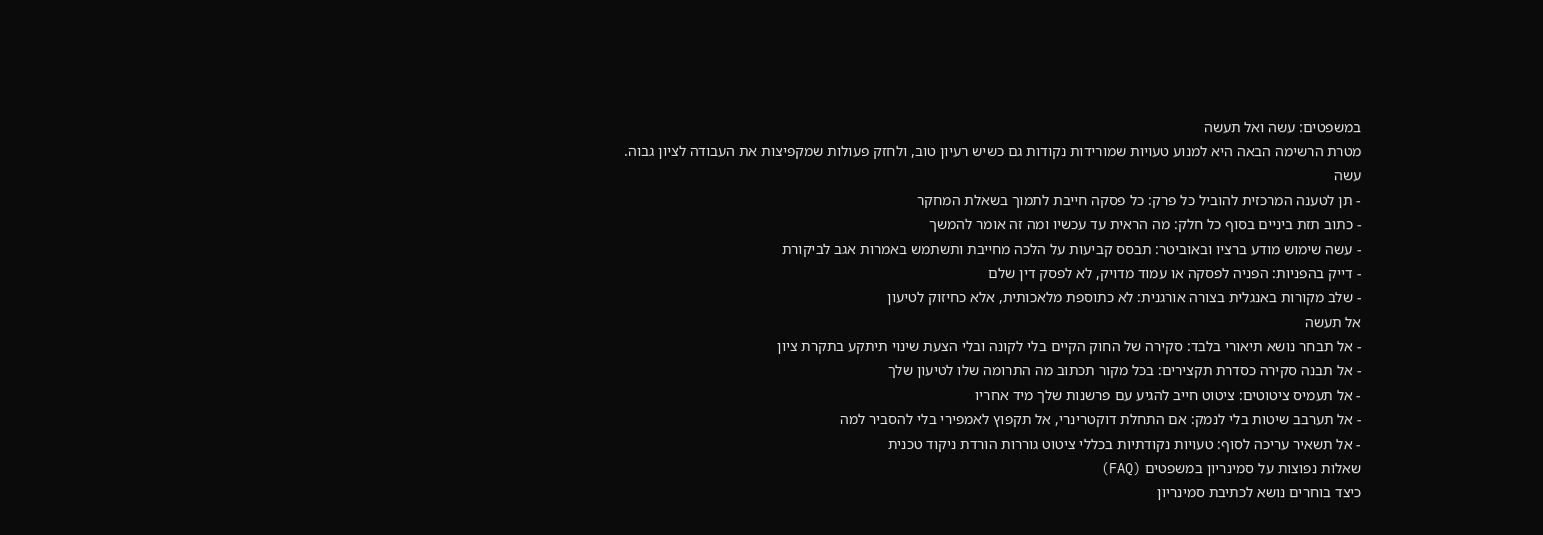במשפטים: עשה ואל תעשה
מטרת הרשימה הבאה היא למנוע טעויות שמורידות נקודות גם כשיש רעיון טוב, ולחזק פעולות שמקפיצות את העבודה לציון גבוה.
עשה
- תן לטענה המרכזית להוביל כל פרק: כל פסקה חייבת לתמוך בשאלת המחקר
- כתוב תזת ביניים בסוף כל חלק: מה הראית עד עכשיו ומה זה אומר להמשך
- עשה שימוש מודע ברציו ובאוביטר: תבסס קביעות על הלכה מחייבת ותשתמש באמרות אגב לביקורת
- דייק בהפניות: הפניה לפסקה או עמוד מדויק, לא לפסק דין שלם
- שלב מקורות באנגלית בצורה אורגנית: לא כתוספת מלאכותית, אלא כחיזוק לטיעון
אל תעשה
- אל תבחר נושא תיאורי בלבד: סקירה של החוק הקיים בלי לקונה ובלי הצעת שינוי תיתקע בתקרת ציון
- אל תבנה סקירה כסדרת תקצירים: בכל מקור תכתוב מה התרומה שלו לטיעון שלך
- אל תעמיס ציטוטים: ציטוט חייב להגיע עם פרשנות שלך מיד אחריו
- אל תערבב שיטות בלי לנמק: אם התחלת דוקטרינרי, אל תקפוץ לאמפירי בלי להסביר למה
- אל תשאיר עריכה לסוף: טעויות נקודתיות בכללי ציטוט גוררות הורדת ניקוד טכנית
שאלות נפוצות על סמינריון במשפטים (FAQ)
כיצד בוחרים נושא לכתיבת סמינריון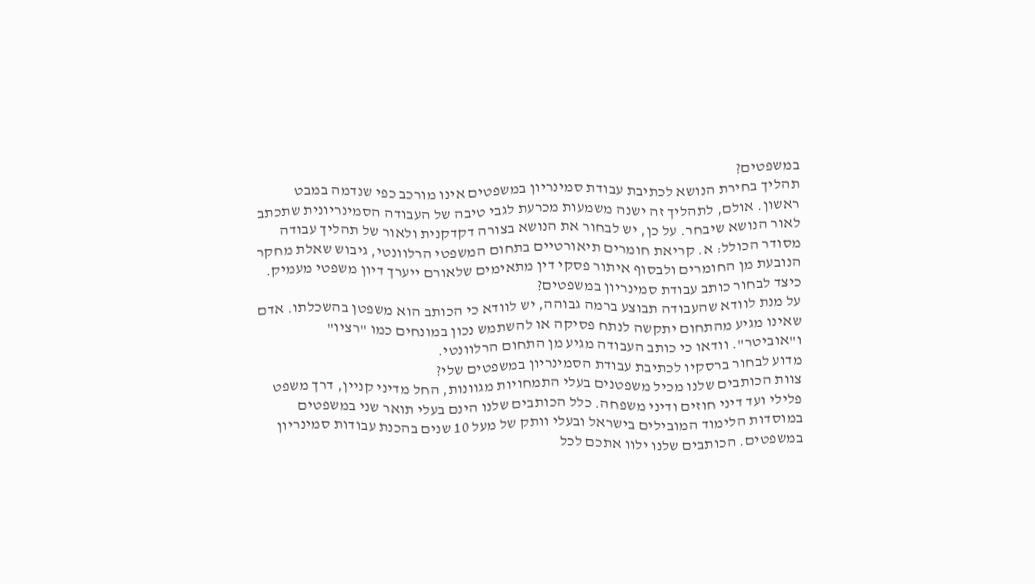במשפטים?
תהליך בחירת הנושא לכתיבת עבודת סמינריון במשפטים אינו מורכב כפי שנדמה במבט ראשון. אולם, לתהליך זה ישנה משמעות מכרעת לגבי טיבה של העבודה הסמינריונית שתכתב לאור הנושא שיבחר. על כן, יש לבחור את הנושא בצורה דקדקנית ולאור של תהליך עבודה מסודר הכולל: א. קריאת חומרים תיאורטיים בתחום המשפטי הרלוונטי, גיבוש שאלת מחקר הנובעת מן החומרים ולבסוף איתור פסקי דין מתאימים שלאורם ייערך דיון משפטי מעמיק.
כיצד לבחור כותב עבודת סמינריון במשפטים?
על מנת לוודא שהעבודה תבוצע ברמה גבוהה, יש לוודא כי הכותב הוא משפטן בהשכלתו. אדם שאינו מגיע מהתחום יתקשה לנתח פסיקה או להשתמש נכון במונחים כמו "רציו" ו"אוביטר". וודאו כי כותב העבודה מגיע מן התחום הרלוונטי.
מדוע לבחור ברסקיו לכתיבת עבודת הסמינריון במשפטים שלי?
צוות הכותבים שלנו מכיל משפטנים בעלי התמחויות מגוונות, החל מדיני קניין, דרך משפט פלילי ועד דיני חוזים ודיני משפחה. כלל הכותבים שלנו הינם בעלי תואר שני במשפטים במוסדות הלימוד המובילים בישראל ובעלי וותק של מעל 10 שנים בהכנת עבודות סמינריון במשפטים. הכותבים שלנו ילוו אתכם לכל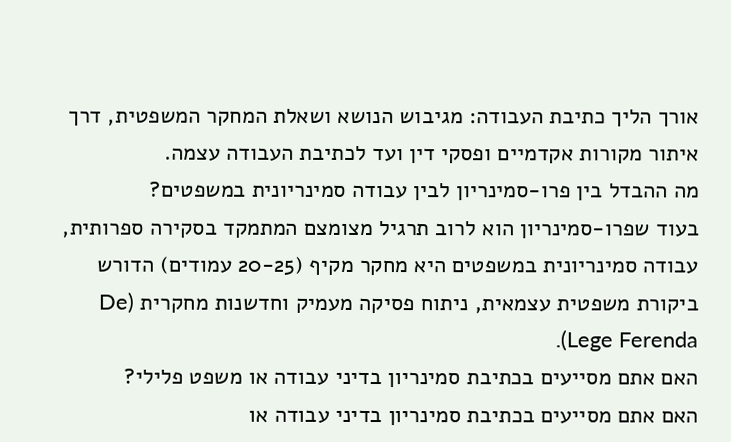אורך הליך כתיבת העבודה: מגיבוש הנושא ושאלת המחקר המשפטית, דרך איתור מקורות אקדמיים ופסקי דין ועד לכתיבת העבודה עצמה.
מה ההבדל בין פרו-סמינריון לבין עבודה סמינריונית במשפטים?
בעוד שפרו-סמינריון הוא לרוב תרגיל מצומצם המתמקד בסקירה ספרותית, עבודה סמינריונית במשפטים היא מחקר מקיף (20-25 עמודים) הדורש ביקורת משפטית עצמאית, ניתוח פסיקה מעמיק וחדשנות מחקרית (De Lege Ferenda).
האם אתם מסייעים בכתיבת סמינריון בדיני עבודה או משפט פלילי?
האם אתם מסייעים בכתיבת סמינריון בדיני עבודה או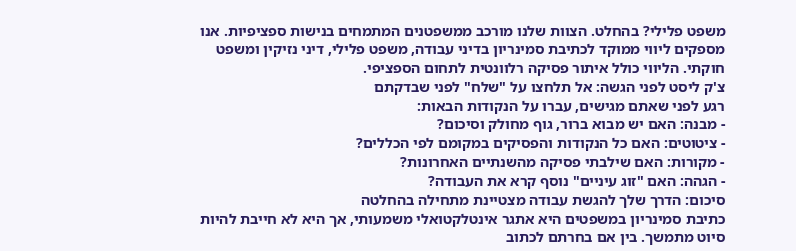משפט פלילי? בהחלט. הצוות שלנו מורכב ממשפטנים המתמחים בנישות ספציפיות. אנו מספקים ליווי ממוקד לכתיבת סמינריון בדיני עבודה, משפט פלילי, דיני נזיקין ומשפט חוקתי. הליווי כולל איתור פסיקה רלוונטית לתחום הספציפי.
צ'ק ליסט לפני הגשה: אל תלחצו על "שלח" לפני שבדקתם
רגע לפני שאתם מגישים, עברו על הנקודות הבאות:
- מבנה: האם יש מבוא ברור, גוף מחולק וסיכום?
- ציטוטים: האם כל הנקודות והפסיקים במקומם לפי הכללים?
- מקורות: האם שילבתי פסיקה מהשנתיים האחרונות?
- הגהה: האם "זוג עיניים" נוסף קרא את העבודה?
סיכום: הדרך שלך להגשת עבודה מצטיינת מתחילה בהחלטה
כתיבת סמינריון במשפטים היא אתגר אינטלקטואלי משמעותי, אך היא לא חייבת להיות סיוט מתמשך. בין אם בחרתם לכתוב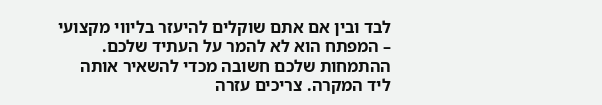לבד ובין אם אתם שוקלים להיעזר בליווי מקצועי – המפתח הוא לא להמר על העתיד שלכם.
ההתמחות שלכם חשובה מכדי להשאיר אותה ליד המקרה. צריכים עזרה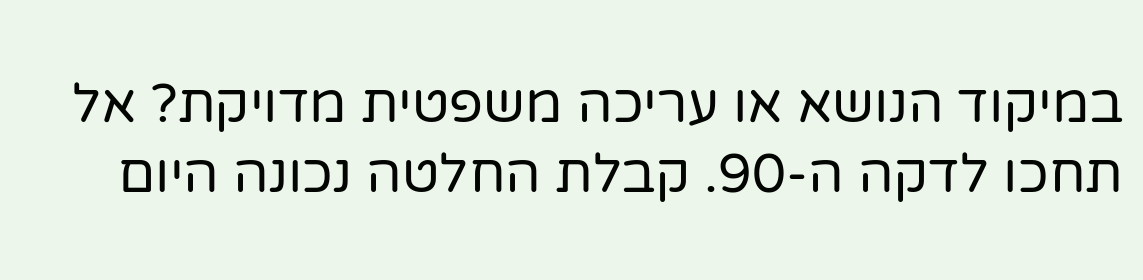במיקוד הנושא או עריכה משפטית מדויקת? אל תחכו לדקה ה-90. קבלת החלטה נכונה היום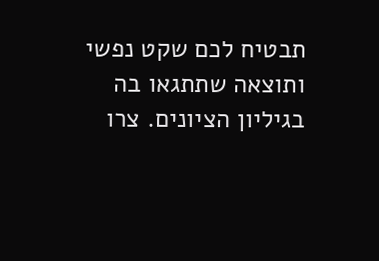תבטיח לכם שקט נפשי ותוצאה שתתגאו בה בגיליון הציונים. צרו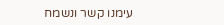עימנו קשר ונשמח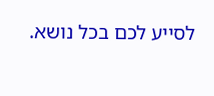לסייע לכם בכל נושא.